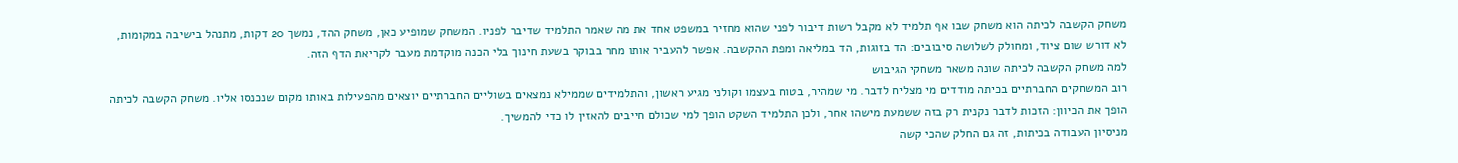משחק הקשבה לכיתה הוא משחק שבו אף תלמיד לא מקבל רשות דיבור לפני שהוא מחזיר במשפט אחד את מה שאמר התלמיד שדיבר לפניו. המשחק שמופיע כאן, משחק ההד, נמשך 20 דקות, מתנהל בישיבה במקומות, לא דורש שום ציוד, ומחולק לשלושה סיבובים: הד בזוגות, הד במליאה ומפת ההקשבה. אפשר להעביר אותו מחר בבוקר בשעת חינוך בלי הכנה מוקדמת מעבר לקריאת הדף הזה.
למה משחק הקשבה לכיתה שונה משאר משחקי הגיבוש
רוב המשחקים החברתיים בכיתה מודדים מי מצליח לדבר. מי שמהיר, בטוח בעצמו וקולני מגיע ראשון, והתלמידים שממילא נמצאים בשוליים החברתיים יוצאים מהפעילות באותו מקום שנכנסו אליו. משחק הקשבה לכיתה הופך את הכיוון: הזכות לדבר נקנית רק בזה ששמעת מישהו אחר, ולכן התלמיד השקט הופך למי שכולם חייבים להאזין לו כדי להמשיך.
מניסיון העבודה בכיתות, זה גם החלק שהכי קשה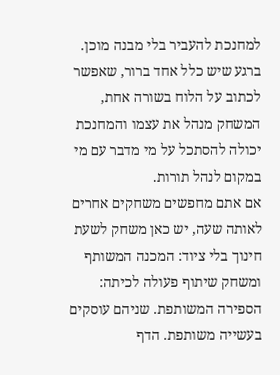למחנכת להעביר בלי מבנה מוכן. ברגע שיש כלל אחד ברור, שאפשר לכתוב על הלוח בשורה אחת, המשחק מנהל את עצמו והמחנכת יכולה להסתכל על מי מדבר עם מי במקום לנהל תורות.
אם אתם מחפשים משחקים אחרים לאותה שעה, יש כאן משחק לשעת חינוך בלי ציוד: המכנה המשותף ומשחק שיתוף פעולה לכיתה: הספירה המשותפת. שניהם עוסקים בעשייה משותפת. הדף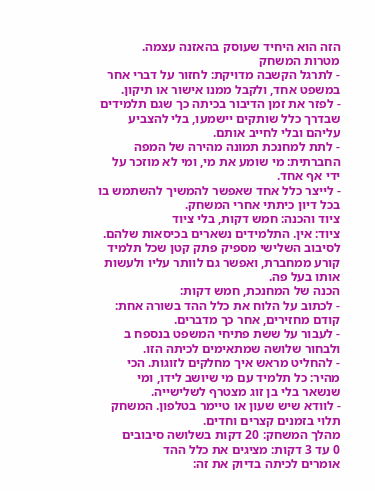הזה הוא היחיד שעוסק בהאזנה עצמה.
מטרות המשחק
- לתרגל הקשבה מדויקת: לחזור על דברי אחר במשפט אחד, ולקבל ממנו אישור או תיקון.
- לפזר את זמן הדיבור בכיתה כך שגם תלמידים שבדרך כלל שותקים יישמעו, בלי להצביע עליהם ובלי לחייב אותם.
- לתת למחנכת תמונה מהירה של המפה החברתית: מי שומע את מי, ומי לא מוזכר על ידי אף אחד.
- לייצר כלל אחד שאפשר להמשיך להשתמש בו בכל דיון כיתתי אחרי המשחק.
ציוד והכנה: חמש דקות, בלי ציוד
ציוד: אין. התלמידים נשארים בכיסאות שלהם. לסיבוב השלישי מספיק פתק קטן שכל תלמיד קורע ממחברת, ואפשר גם לוותר עליו ולעשות אותו בעל פה.
הכנה של המחנכת, חמש דקות:
- לכתוב על הלוח את כלל ההד בשורה אחת: קודם מחזירים, אחר כך מדברים.
- לעבור על ששת פתיחי המשפט בנספח ב ולבחור שלושה שמתאימים לכיתה הזו.
- להחליט מראש איך מחלקים לזוגות. הכי מהיר: כל תלמיד עם מי שיושב לידו, ומי שנשאר בלי בן זוג מצטרף לשלישייה.
- לוודא שיש שעון או טיימר בטלפון. המשחק תלוי בזמנים קצרים וחדים.
מהלך המשחק: 20 דקות בשלושה סיבובים
0 עד 3 דקות: מציגים את כלל ההד
אומרים לכיתה בדיוק את זה: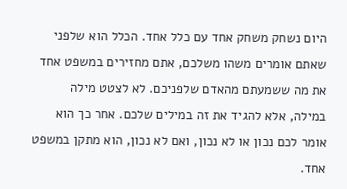היום נשחק משחק אחד עם כלל אחד. הכלל הוא שלפני שאתם אומרים משהו משלכם, אתם מחזירים במשפט אחד את מה ששמעתם מהאדם שלפניכם. לא לצטט מילה במילה, אלא להגיד את זה במילים שלכם. אחר כך הוא אומר לכם נכון או לא נכון, ואם לא נכון, הוא מתקן במשפט אחד.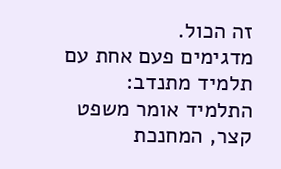זה הכול.
מדגימים פעם אחת עם תלמיד מתנדב: התלמיד אומר משפט קצר, המחנכת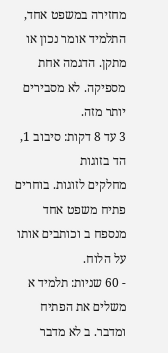מחזירה במשפט אחד, התלמיד אומר נכון או מתקן. הדגמה אחת מספיקה. לא מסבירים יותר מזה.
3 עד 8 דקות: סיבוב 1, הד בזוגות
מחלקים לזוגות. בוחרים פתיח משפט אחד מנספח ב וכותבים אותו על הלוח.
- 60 שניות: תלמיד א משלים את הפתיח ומדבר. ב לא מדבר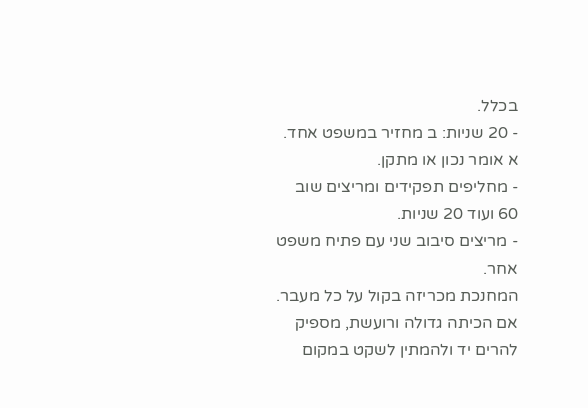בכלל.
- 20 שניות: ב מחזיר במשפט אחד. א אומר נכון או מתקן.
- מחליפים תפקידים ומריצים שוב 60 ועוד 20 שניות.
- מריצים סיבוב שני עם פתיח משפט אחר.
המחנכת מכריזה בקול על כל מעבר. אם הכיתה גדולה ורועשת, מספיק להרים יד ולהמתין לשקט במקום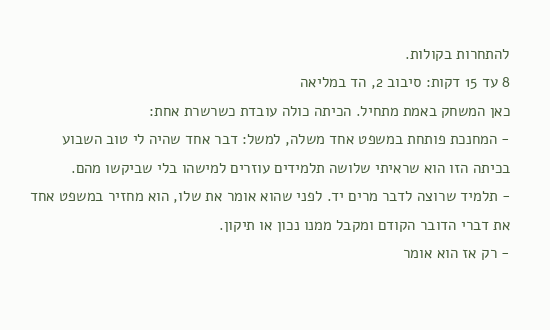להתחרות בקולות.
8 עד 15 דקות: סיבוב 2, הד במליאה
כאן המשחק באמת מתחיל. הכיתה כולה עובדת כשרשרת אחת:
- המחנכת פותחת במשפט אחד משלה, למשל: דבר אחד שהיה לי טוב השבוע בכיתה הזו הוא שראיתי שלושה תלמידים עוזרים למישהו בלי שביקשו מהם.
- תלמיד שרוצה לדבר מרים יד. לפני שהוא אומר את שלו, הוא מחזיר במשפט אחד את דברי הדובר הקודם ומקבל ממנו נכון או תיקון.
- רק אז הוא אומר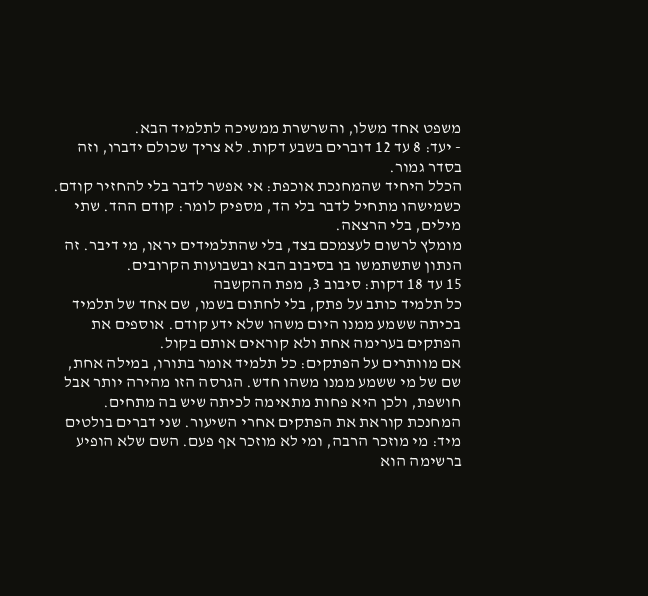משפט אחד משלו, והשרשרת ממשיכה לתלמיד הבא.
- יעד: 8 עד 12 דוברים בשבע דקות. לא צריך שכולם ידברו, וזה בסדר גמור.
הכלל היחיד שהמחנכת אוכפת: אי אפשר לדבר בלי להחזיר קודם. כשמישהו מתחיל לדבר בלי הד, מספיק לומר: קודם ההד. שתי מילים, בלי הרצאה.
מומלץ לרשום לעצמכם בצד, בלי שהתלמידים יראו, מי דיבר. זה הנתון שתשתמשו בו בסיבוב הבא ובשבועות הקרובים.
15 עד 18 דקות: סיבוב 3, מפת ההקשבה
כל תלמיד כותב על פתק, בלי לחתום בשמו, שם אחד של תלמיד בכיתה ששמע ממנו היום משהו שלא ידע קודם. אוספים את הפתקים בערימה אחת ולא קוראים אותם בקול.
אם מוותרים על הפתקים: כל תלמיד אומר בתורו, במילה אחת, שם של מי ששמע ממנו משהו חדש. הגרסה הזו מהירה יותר אבל חושפת, ולכן היא פחות מתאימה לכיתה שיש בה מתחים.
המחנכת קוראת את הפתקים אחרי השיעור. שני דברים בולטים מיד: מי מוזכר הרבה, ומי לא מוזכר אף פעם. השם שלא הופיע ברשימה הוא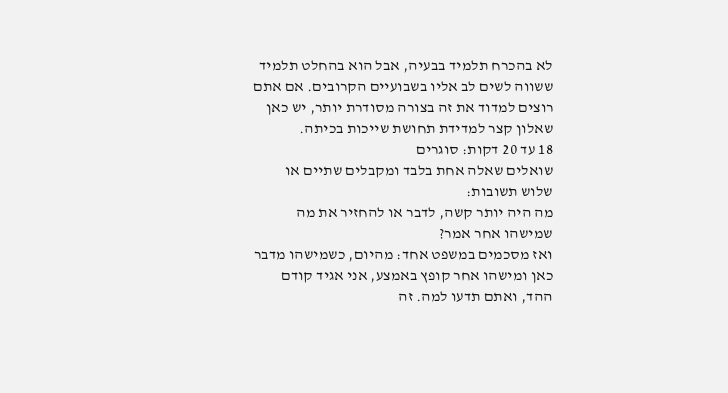לא בהכרח תלמיד בבעיה, אבל הוא בהחלט תלמיד ששווה לשים לב אליו בשבועיים הקרובים. אם אתם רוצים למדוד את זה בצורה מסודרת יותר, יש כאן שאלון קצר למדידת תחושת שייכות בכיתה.
18 עד 20 דקות: סוגרים
שואלים שאלה אחת בלבד ומקבלים שתיים או שלוש תשובות:
מה היה יותר קשה, לדבר או להחזיר את מה שמישהו אחר אמר?
ואז מסכמים במשפט אחד: מהיום, כשמישהו מדבר כאן ומישהו אחר קופץ באמצע, אני אגיד קודם ההד, ואתם תדעו למה. זה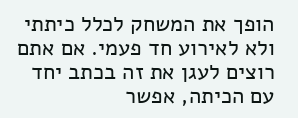הופך את המשחק לכלל כיתתי ולא לאירוע חד פעמי. אם אתם רוצים לעגן את זה בכתב יחד עם הכיתה, אפשר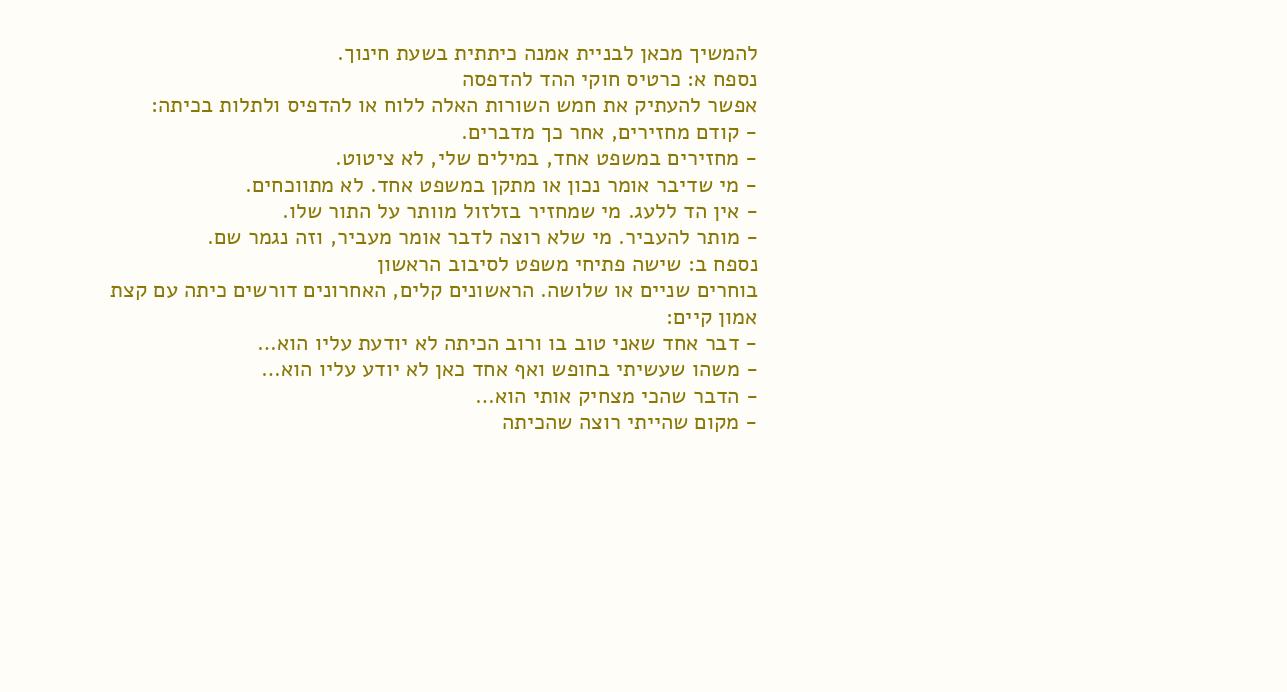להמשיך מכאן לבניית אמנה כיתתית בשעת חינוך.
נספח א: כרטיס חוקי ההד להדפסה
אפשר להעתיק את חמש השורות האלה ללוח או להדפיס ולתלות בכיתה:
- קודם מחזירים, אחר כך מדברים.
- מחזירים במשפט אחד, במילים שלי, לא ציטוט.
- מי שדיבר אומר נכון או מתקן במשפט אחד. לא מתווכחים.
- אין הד ללעג. מי שמחזיר בזלזול מוותר על התור שלו.
- מותר להעביר. מי שלא רוצה לדבר אומר מעביר, וזה נגמר שם.
נספח ב: שישה פתיחי משפט לסיבוב הראשון
בוחרים שניים או שלושה. הראשונים קלים, האחרונים דורשים כיתה עם קצת אמון קיים:
- דבר אחד שאני טוב בו ורוב הכיתה לא יודעת עליו הוא…
- משהו שעשיתי בחופש ואף אחד כאן לא יודע עליו הוא…
- הדבר שהכי מצחיק אותי הוא…
- מקום שהייתי רוצה שהכיתה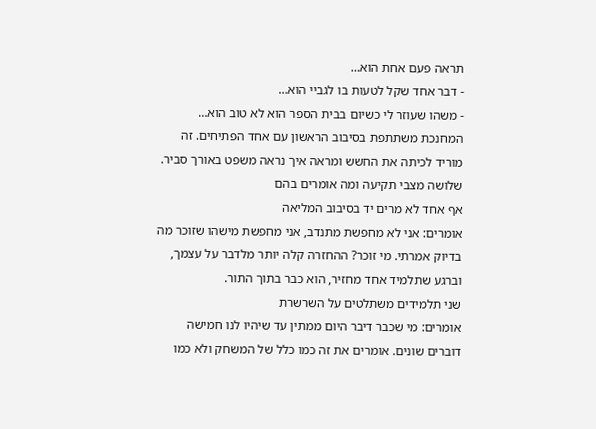תראה פעם אחת הוא…
- דבר אחד שקל לטעות בו לגביי הוא…
- משהו שעוזר לי כשיום בבית הספר הוא לא טוב הוא…
המחנכת משתתפת בסיבוב הראשון עם אחד הפתיחים. זה מוריד לכיתה את החשש ומראה איך נראה משפט באורך סביר.
שלושה מצבי תקיעה ומה אומרים בהם
אף אחד לא מרים יד בסיבוב המליאה
אומרים: אני לא מחפשת מתנדב, אני מחפשת מישהו שזוכר מה בדיוק אמרתי. מי זוכר? ההחזרה קלה יותר מלדבר על עצמך, וברגע שתלמיד אחד מחזיר, הוא כבר בתוך התור.
שני תלמידים משתלטים על השרשרת
אומרים: מי שכבר דיבר היום ממתין עד שיהיו לנו חמישה דוברים שונים. אומרים את זה כמו כלל של המשחק ולא כמו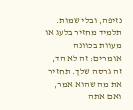נזיפה, ובלי שמות.
תלמיד מחזיר בלעג או מעוות בכוונה
אומרים: זה לא הד, זה גרסה שלך. תחזיר את מה שהוא אמר, ואם אתה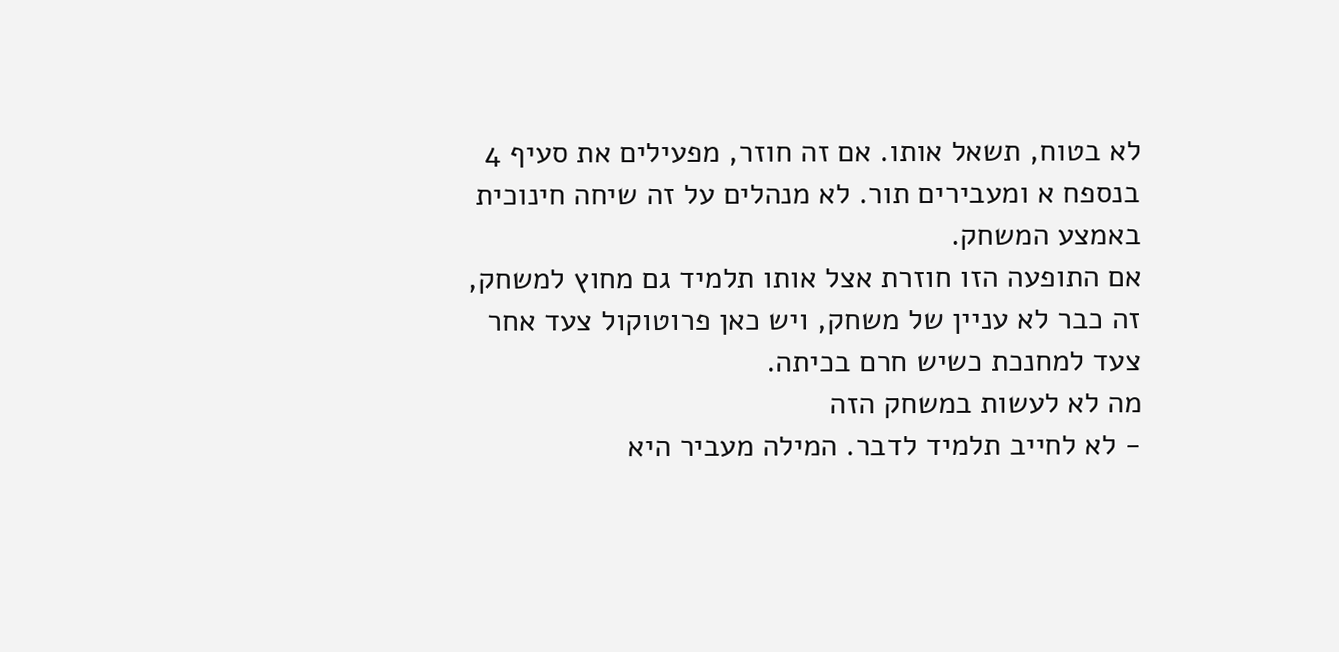לא בטוח, תשאל אותו. אם זה חוזר, מפעילים את סעיף 4 בנספח א ומעבירים תור. לא מנהלים על זה שיחה חינוכית באמצע המשחק.
אם התופעה הזו חוזרת אצל אותו תלמיד גם מחוץ למשחק, זה כבר לא עניין של משחק, ויש כאן פרוטוקול צעד אחר צעד למחנכת כשיש חרם בכיתה.
מה לא לעשות במשחק הזה
- לא לחייב תלמיד לדבר. המילה מעביר היא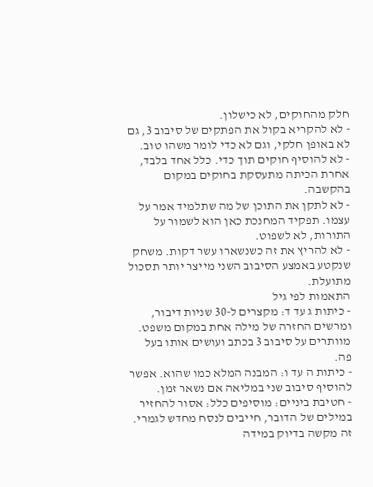חלק מהחוקים, לא כישלון.
- לא להקריא בקול את הפתקים של סיבוב 3, גם לא באופן חלקי, וגם לא כדי לומר משהו טוב.
- לא להוסיף חוקים תוך כדי. כלל אחד בלבד, אחרת הכיתה מתעסקת בחוקים במקום בהקשבה.
- לא לתקן את התוכן של מה שתלמיד אמר על עצמו. תפקיד המחנכת כאן הוא לשמור על התורות, לא לשפוט.
- לא להריץ את זה כשנשארו עשר דקות. משחק שנקטע באמצע הסיבוב השני מייצר יותר תסכול מתועלת.
התאמות לפי גיל
- כיתות ג עד ד: מקצרים ל-30 שניות דיבור, ומרשים החזרה של מילה אחת במקום משפט. מוותרים על סיבוב 3 בכתב ועושים אותו בעל פה.
- כיתות ה עד ו: המבנה המלא כמו שהוא. אפשר להוסיף סיבוב שני במליאה אם נשאר זמן.
- חטיבת ביניים: מוסיפים כלל: אסור להחזיר במילים של הדובר, חייבים לנסח מחדש לגמרי. זה מקשה בדיוק במידה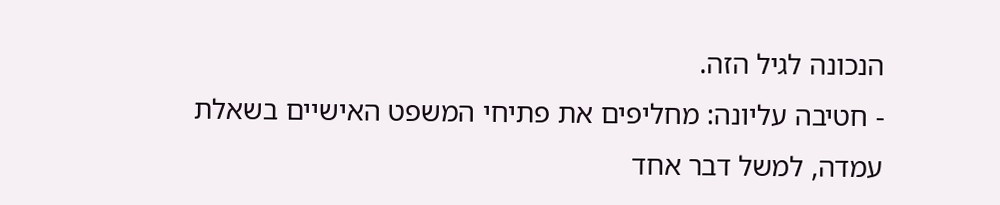הנכונה לגיל הזה.
- חטיבה עליונה: מחליפים את פתיחי המשפט האישיים בשאלת עמדה, למשל דבר אחד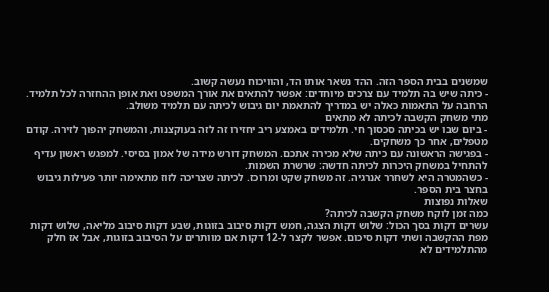שמשנים בבית הספר הזה. ההד נשאר אותו הד, והוויכוח נעשה קשוב.
- כיתה שיש בה תלמיד עם צרכים מיוחדים: אפשר להתאים את אורך המשפט ואת אופן ההחזרה לכל תלמיד. הרחבה על התאמות כאלה יש במדריך להתאמת יום גיבוש לכיתה עם תלמיד משולב.
מתי משחק הקשבה לכיתה לא מתאים
- ביום שבו יש בכיתה סכסוך חי. תלמידים באמצע ריב יחזירו זה לזה בעוקצנות, והמשחק יהפוך לזירה. קודם מטפלים, אחר כך משחקים.
- בפגישה הראשונה עם כיתה שלא מכירה אתכם. המשחק דורש מידה של אמון בסיסי. למפגש ראשון עדיף להתחיל במשחק היכרות לכיתה חדשה: שרשרת השמות.
- כשהמטרה היא לשחרר אנרגיה. זה משחק שקט ומרוכז. לכיתה שצריכה לזוז מתאימה יותר פעילות גיבוש בחצר בית הספר.
שאלות נפוצות
כמה זמן לוקח משחק הקשבה לכיתה?
עשרים דקות בסך הכול: שלוש דקות הצגה, חמש דקות סיבוב בזוגות, שבע דקות סיבוב מליאה, שלוש דקות מפת ההקשבה ושתי דקות סיכום. אפשר לקצר ל-12 דקות אם מוותרים על הסיבוב בזוגות, אבל אז חלק מהתלמידים לא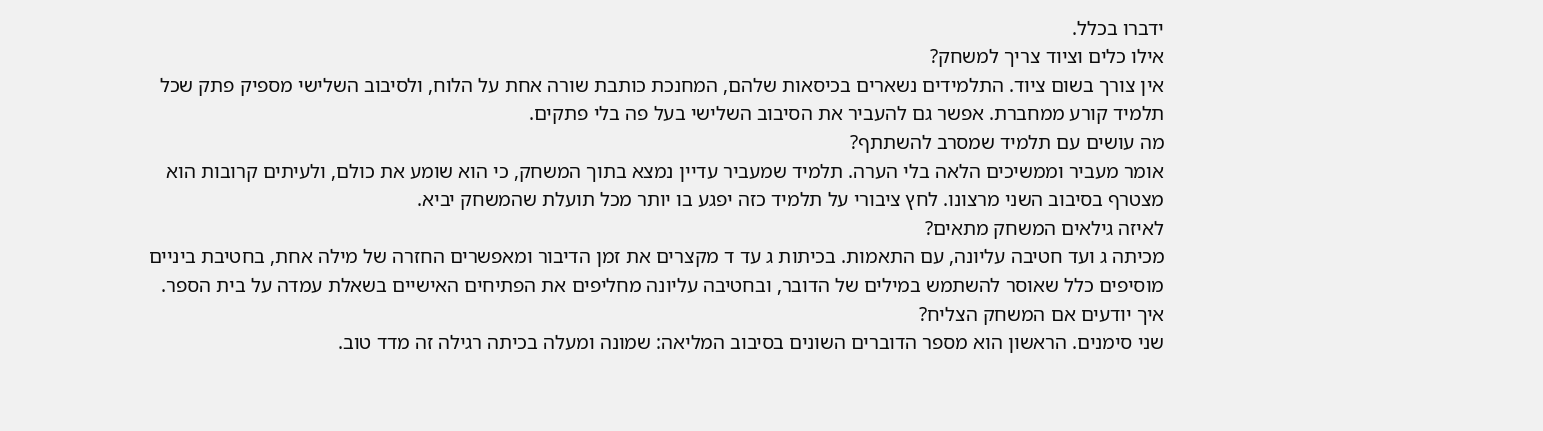ידברו בכלל.
אילו כלים וציוד צריך למשחק?
אין צורך בשום ציוד. התלמידים נשארים בכיסאות שלהם, המחנכת כותבת שורה אחת על הלוח, ולסיבוב השלישי מספיק פתק שכל תלמיד קורע ממחברת. אפשר גם להעביר את הסיבוב השלישי בעל פה בלי פתקים.
מה עושים עם תלמיד שמסרב להשתתף?
אומר מעביר וממשיכים הלאה בלי הערה. תלמיד שמעביר עדיין נמצא בתוך המשחק, כי הוא שומע את כולם, ולעיתים קרובות הוא מצטרף בסיבוב השני מרצונו. לחץ ציבורי על תלמיד כזה יפגע בו יותר מכל תועלת שהמשחק יביא.
לאיזה גילאים המשחק מתאים?
מכיתה ג ועד חטיבה עליונה, עם התאמות. בכיתות ג עד ד מקצרים את זמן הדיבור ומאפשרים החזרה של מילה אחת, בחטיבת ביניים מוסיפים כלל שאוסר להשתמש במילים של הדובר, ובחטיבה עליונה מחליפים את הפתיחים האישיים בשאלת עמדה על בית הספר.
איך יודעים אם המשחק הצליח?
שני סימנים. הראשון הוא מספר הדוברים השונים בסיבוב המליאה: שמונה ומעלה בכיתה רגילה זה מדד טוב.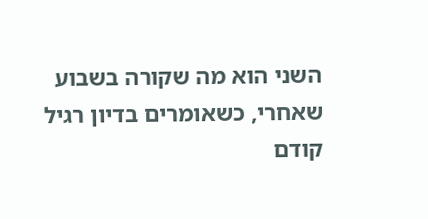השני הוא מה שקורה בשבוע שאחרי, כשאומרים בדיון רגיל קודם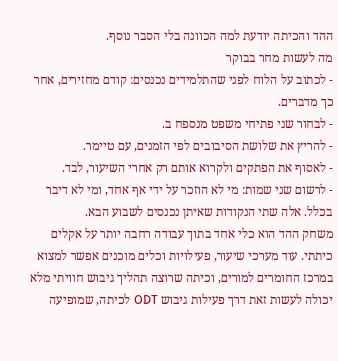ההד והכיתה יודעת למה הכוונה בלי הסבר נוסף.
מה לעשות מחר בבוקר
- לכתוב על הלוח לפני שהתלמידים נכנסים: קודם מחזירים, אחר כך מדברים.
- לבחור שני פתיחי משפט מנספח ב.
- להריץ את שלושת הסיבובים לפי הזמנים, עם טיימר.
- לאסוף את הפתקים ולקרוא אותם רק אחרי השיעור, לבד.
- לרשום שני שמות: מי לא הוזכר על ידי אף אחד, ומי לא דיבר בכלל. אלה שתי הנקודות שאיתן נכנסים לשבוע הבא.
משחק ההד הוא כלי אחד בתוך עבודה רחבה יותר על אקלים כיתתי. עוד מערכי שיעור, פעילויות וכלים מוכנים אפשר למצוא במרכז החומרים למורים, וכיתה שרוצה תהליך גיבוש חוויתי מלא יכולה לעשות זאת דרך פעילות גיבוש ODT לכיתה, שמופיעה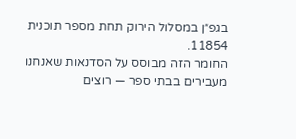בגפ״ן במסלול הירוק תחת מספר תוכנית 11854.
החומר הזה מבוסס על הסדנאות שאנחנו מעבירים בבתי ספר — רוצים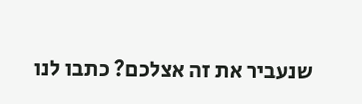שנעביר את זה אצלכם? כתבו לנו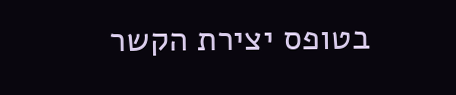בטופס יצירת הקשר